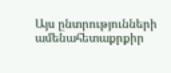Այս ընտրությունների ամենահետաքրքիր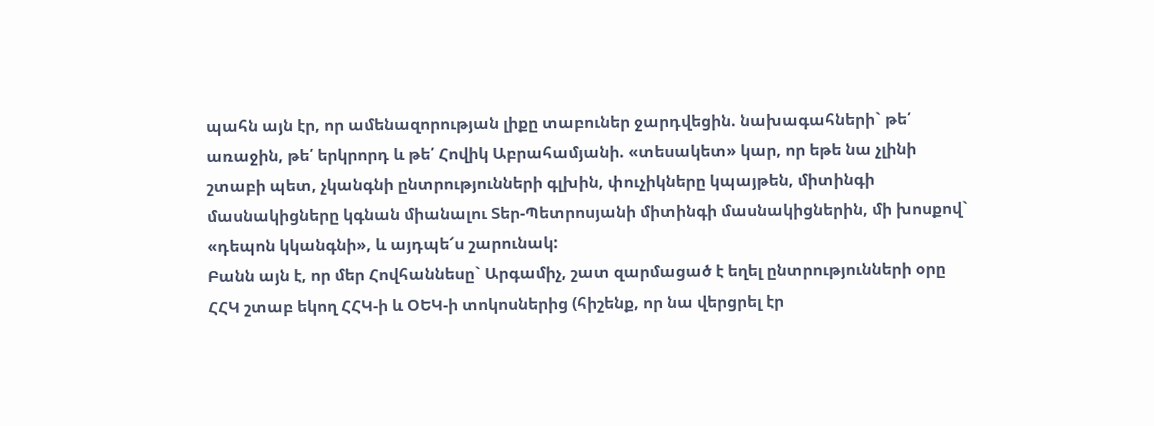պահն այն էր, որ ամենազորության լիքը տաբուներ ջարդվեցին. նախագահների` թե՛ առաջին, թե՛ երկրորդ և թե՛ Հովիկ Աբրահամյանի. «տեսակետ» կար, որ եթե նա չլինի շտաբի պետ, չկանգնի ընտրությունների գլխին, փուչիկները կպայթեն, միտինգի մասնակիցները կգնան միանալու Տեր-Պետրոսյանի միտինգի մասնակիցներին, մի խոսքով` «դեպոն կկանգնի», և այդպե՜ս շարունակ:
Բանն այն է, որ մեր Հովհաննեսը` Արգամիչ, շատ զարմացած է եղել ընտրությունների օրը ՀՀԿ շտաբ եկող ՀՀԿ-ի և ՕԵԿ-ի տոկոսներից (հիշենք, որ նա վերցրել էր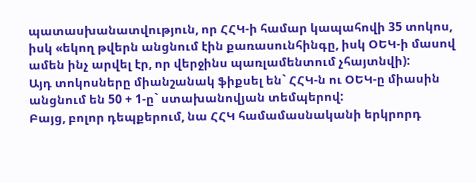պատասխանատվություն, որ ՀՀԿ-ի համար կապահովի 35 տոկոս, իսկ «եկող թվերն անցնում էին քառասունհինգը, իսկ ՕԵԿ-ի մասով ամեն ինչ արվել էր, որ վերջինս պառլամենտում չհայտնվի):
Այդ տոկոսները միանշանակ ֆիքսել են` ՀՀԿ-ն ու ՕԵԿ-ը միասին անցնում են 50 + 1-ը` ստախանովյան տեմպերով:
Բայց, բոլոր դեպքերում, նա ՀՀԿ համամասնականի երկրորդ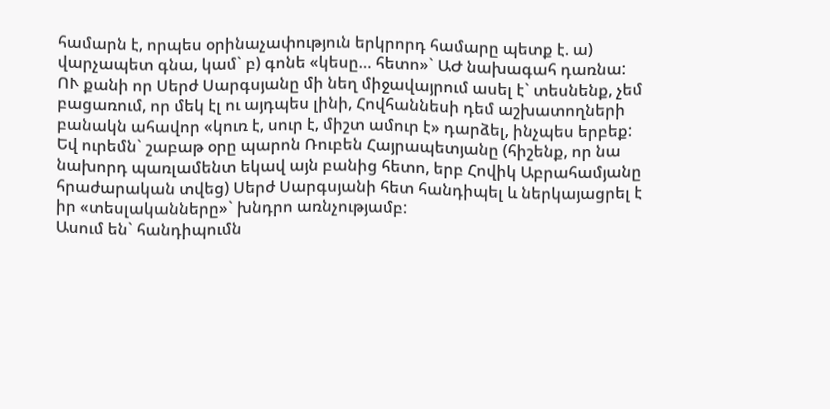համարն է, որպես օրինաչափություն երկրորդ համարը պետք է. ա) վարչապետ գնա, կամ` բ) գոնե «կեսը… հետո»` ԱԺ նախագահ դառնա:
ՈՒ քանի որ Սերժ Սարգսյանը մի նեղ միջավայրում ասել է` տեսնենք, չեմ բացառում, որ մեկ էլ ու այդպես լինի, Հովհաննեսի դեմ աշխատողների բանակն ահավոր «կուռ է, սուր է, միշտ ամուր է» դարձել, ինչպես երբեք:
Եվ ուրեմն` շաբաթ օրը պարոն Ռուբեն Հայրապետյանը (հիշենք, որ նա նախորդ պառլամենտ եկավ այն բանից հետո, երբ Հովիկ Աբրահամյանը հրաժարական տվեց) Սերժ Սարգսյանի հետ հանդիպել և ներկայացրել է իր «տեսլականները»` խնդրո առնչությամբ:
Ասում են` հանդիպումն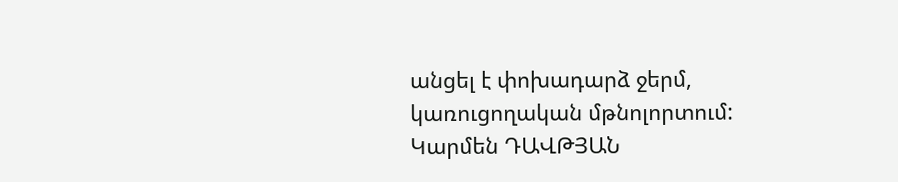անցել է փոխադարձ ջերմ, կառուցողական մթնոլորտում:
Կարմեն ԴԱՎԹՅԱՆ